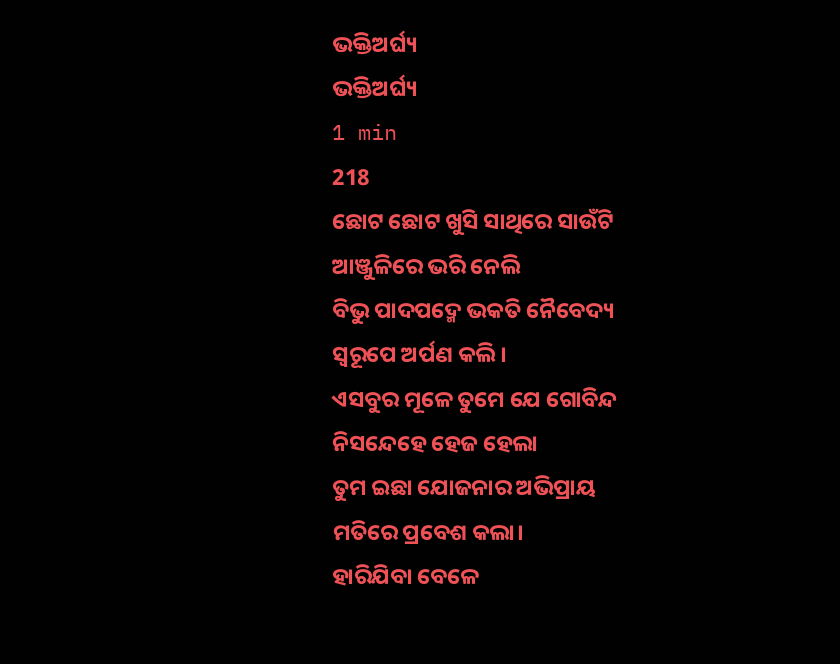ଭକ୍ତିଅର୍ଘ୍ୟ
ଭକ୍ତିଅର୍ଘ୍ୟ
1 min
218
ଛୋଟ ଛୋଟ ଖୁସି ସାଥିରେ ସାଉଁଟି
ଆଞ୍ଜୁଳିରେ ଭରି ନେଲି
ବିଭୁ ପାଦପଦ୍ମେ ଭକତି ନୈବେଦ୍ୟ
ସ୍ବରୂପେ ଅର୍ପଣ କଲି।
ଏସବୁର ମୂଳେ ତୁମେ ଯେ ଗୋବିନ୍ଦ
ନିସନ୍ଦେହେ ହେଜ ହେଲା
ତୁମ ଇଛା ଯୋଜନାର ଅଭିପ୍ରାୟ
ମତିରେ ପ୍ରବେଶ କଲା।
ହାରିଯିବା ବେଳେ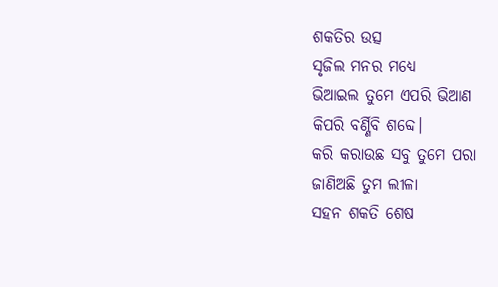ଶକତିର ଉତ୍ସ
ସୃଜିଲ ମନର ମଧ୍ଯେ
ଭିଆଇଲ ତୁମେ ଏପରି ଭିଆଣ
କିପରି ବର୍ଣ୍ଣିବି ଶବ୍ଦେ।
କରି କରାଉଛ ସବୁ ତୁମେ ପରା
ଜାଣିଅଛି ତୁମ ଲୀଳା
ସହନ ଶକତି ଶେଷ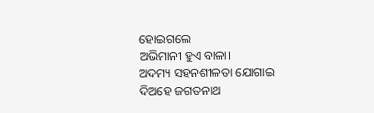ହୋଇଗଲେ
ଅଭିମାନୀ ହୁଏ ବାଳା।
ଅଦମ୍ୟ ସହନଶୀଳତା ଯୋଗାଇ
ଦିଅହେ ଜଗତନାଥ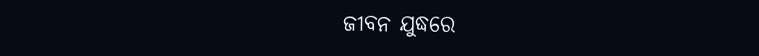ଜୀବନ ଯୁଦ୍ଧରେ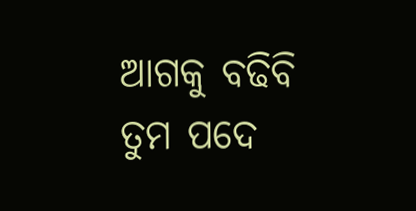ଆଗକୁ ବଢିବି
ତୁମ ପଦେ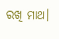ରଖି ମାଥ।